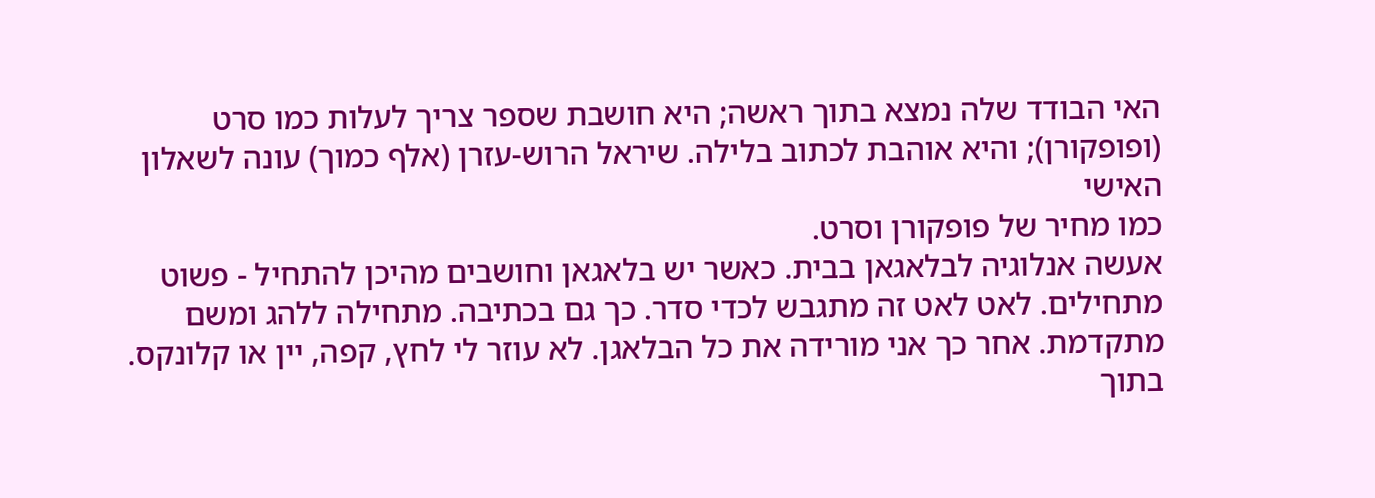האי הבודד שלה נמצא בתוך ראשה; היא חושבת שספר צריך לעלות כמו סרט (ופופקורן); והיא אוהבת לכתוב בלילה. שיראל הרוש-עזרן (אלף כמוך) עונה לשאלון האישי
כמו מחיר של פופקורן וסרט.
אעשה אנלוגיה לבלאגאן בבית. כאשר יש בלאגאן וחושבים מהיכן להתחיל - פשוט מתחילים. לאט לאט זה מתגבש לכדי סדר. כך גם בכתיבה. מתחילה ללהג ומשם מתקדמת. אחר כך אני מורידה את כל הבלאגן. לא עוזר לי לחץ, קפה, יין או קלונקס.
בתוך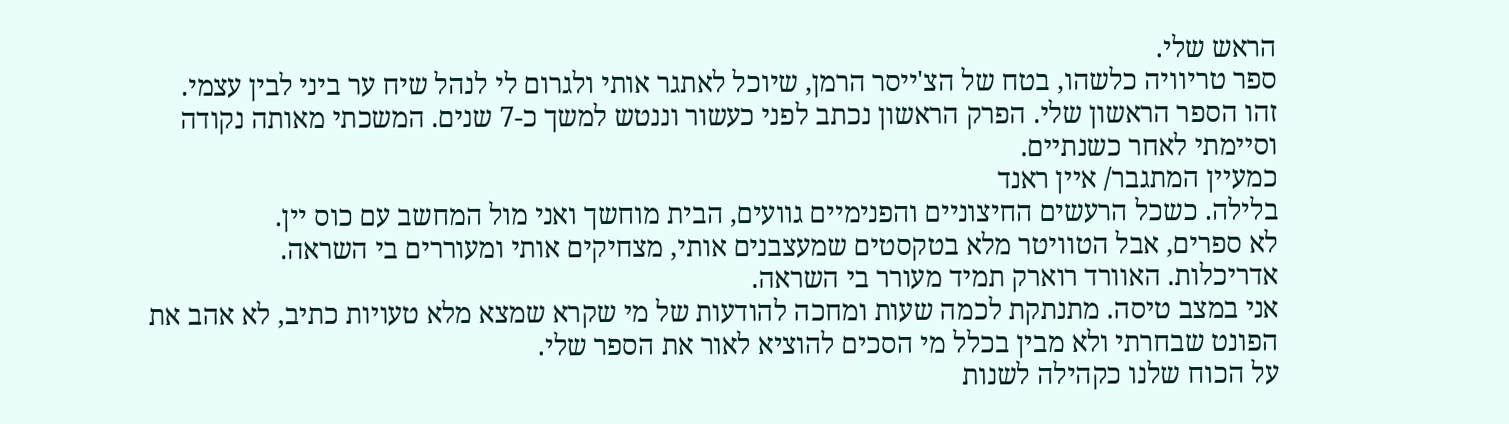הראש שלי.
ספר טריוויה כלשהו, בטח של הצ'ייסר הרמן, שיוכל לאתגר אותי ולגרום לי לנהל שיח ער ביני לבין עצמי.
זהו הספר הראשון שלי. הפרק הראשון נכתב לפני כעשור וננטש למשך כ-7 שנים. המשכתי מאותה נקודה וסיימתי לאחר כשנתיים.
כמעיין המתגבר/ איין ראנד
בלילה. כשכל הרעשים החיצוניים והפנימיים גוועים, הבית מוחשך ואני מול המחשב עם כוס יין.
לא ספרים, אבל הטוויטר מלא בטקסטים שמעצבנים אותי, מצחיקים אותי ומעוררים בי השראה.
אדריכלות. האוורד רוארק תמיד מעורר בי השראה.
אני במצב טיסה. מתנתקת לכמה שעות ומחכה להודעות של מי שקרא שמצא מלא טעויות כתיב, לא אהב את הפונט שבחרתי ולא מבין בכלל מי הסכים להוציא לאור את הספר שלי.
על הכוח שלנו כקהילה לשנות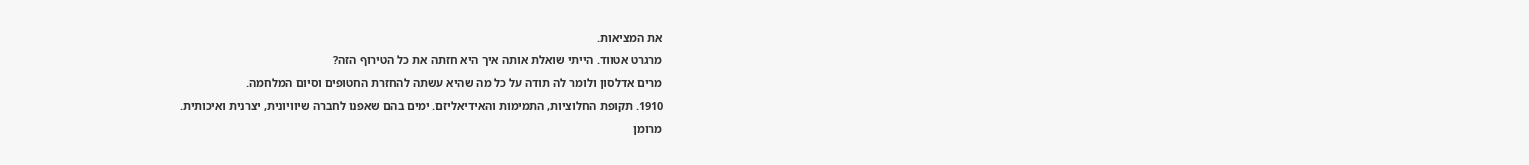את המציאות.
מרגרט אטווד. הייתי שואלת אותה איך היא חזתה את כל הטירוף הזה?
מרים אדלסון ולומר לה תודה על כל מה שהיא עשתה להחזרת החטופים וסיום המלחמה.
1910. תקופת החלוציות, התמימות והאידיאליזם. ימים בהם שאפנו לחברה שיוויונית, יצרנית ואיכותית.
מרומן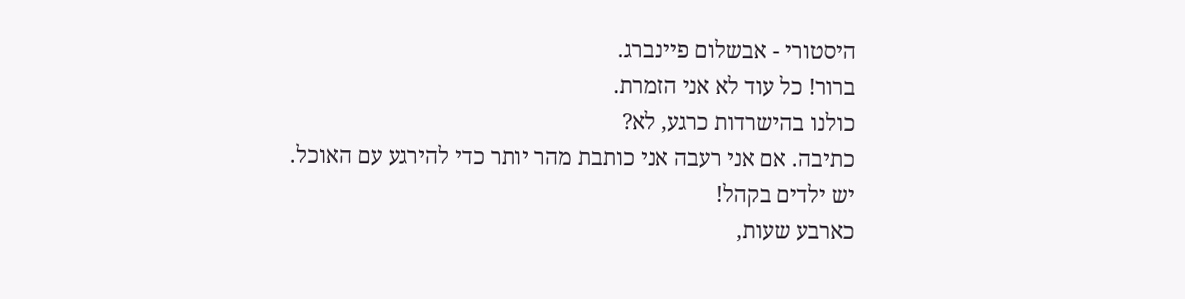היסטורי - אבשלום פיינברג.
ברור! כל עוד לא אני הזמרת.
כולנו בהישרדות כרגע, לא?
כתיבה. אם אני רעבה אני כותבת מהר יותר כדי להירגע עם האוכל.
יש ילדים בקהל!
כארבע שעות,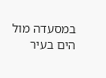במסעדה מול הים בעיר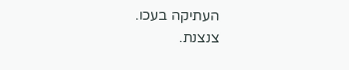העתיקה בעכו.
צנצנת.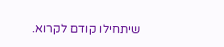שיתחילו קודם לקרוא.